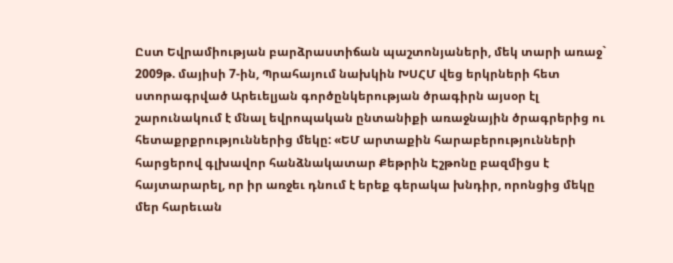Ըստ Եվրամիության բարձրաստիճան պաշտոնյաների, մեկ տարի առաջ` 2009թ. մայիսի 7-ին, Պրահայում նախկին ԽՍՀՄ վեց երկրների հետ ստորագրված Արեւելյան գործընկերության ծրագիրն այսօր էլ շարունակում է մնալ եվրոպական ընտանիքի առաջնային ծրագրերից ու հետաքրքրություններից մեկը: «ԵՄ արտաքին հարաբերությունների հարցերով գլխավոր հանձնակատար Քեթրին Էշթոնը բազմիցս է հայտարարել, որ իր առջեւ դնում է երեք գերակա խնդիր, որոնցից մեկը մեր հարեւան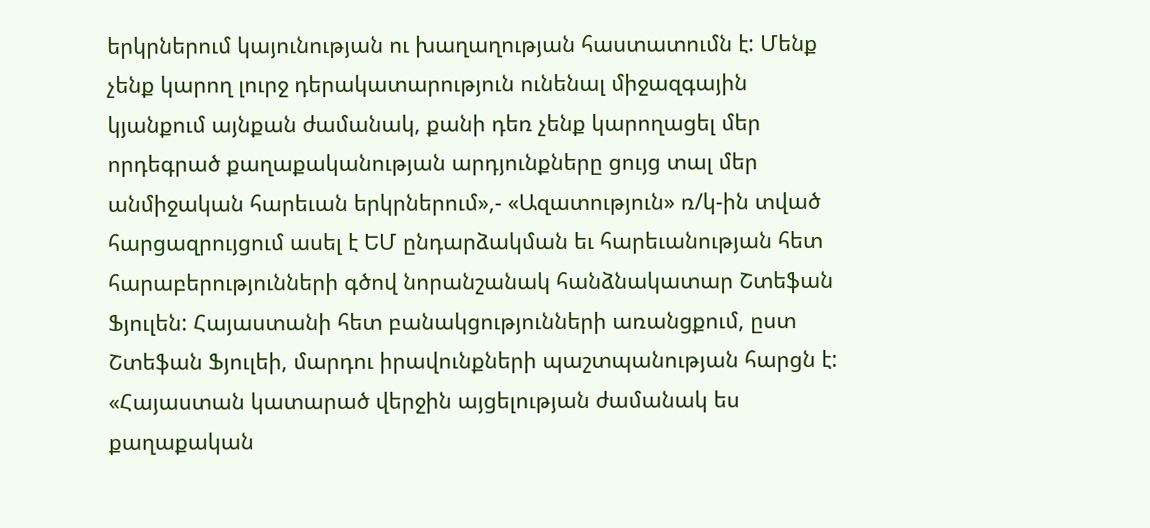երկրներում կայունության ու խաղաղության հաստատումն է: Մենք չենք կարող լուրջ դերակատարություն ունենալ միջազգային կյանքում այնքան ժամանակ, քանի դեռ չենք կարողացել մեր որդեգրած քաղաքականության արդյունքները ցույց տալ մեր անմիջական հարեւան երկրներում»,- «Ազատություն» ռ/կ-ին տված հարցազրույցում ասել է ԵՄ ընդարձակման եւ հարեւանության հետ հարաբերությունների գծով նորանշանակ հանձնակատար Շտեֆան Ֆյուլեն: Հայաստանի հետ բանակցությունների առանցքում, ըստ Շտեֆան Ֆյուլեի, մարդու իրավունքների պաշտպանության հարցն է: «Հայաստան կատարած վերջին այցելության ժամանակ ես քաղաքական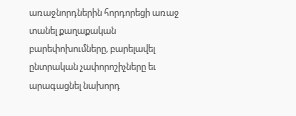առաջնորդներին հորդորեցի առաջ տանել քաղաքական բարեփոխումները, բարելավել ընտրական չափորոշիչները եւ արագացնել նախորդ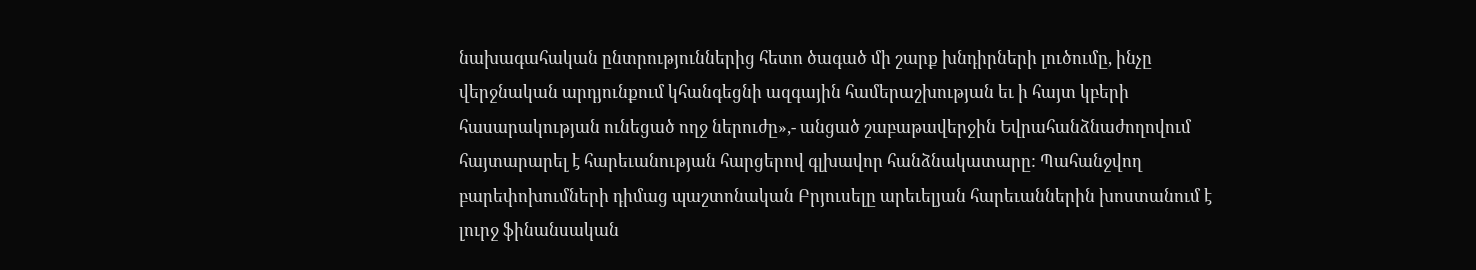նախագահական ընտրություններից հետո ծագած մի շարք խնդիրների լուծումը, ինչը վերջնական արդյունքում կհանգեցնի ազգային համերաշխության եւ ի հայտ կբերի հասարակության ունեցած ողջ ներուժը»,- անցած շաբաթավերջին Եվրահանձնաժողովում հայտարարել է հարեւանության հարցերով գլխավոր հանձնակատարը: Պահանջվող բարեփոխումների դիմաց պաշտոնական Բրյուսելը արեւելյան հարեւաններին խոստանում է լուրջ ֆինանսական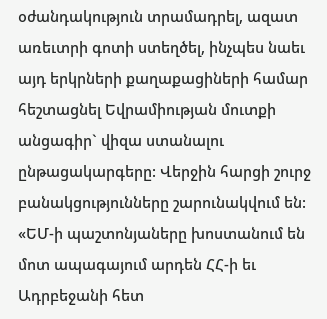օժանդակություն տրամադրել, ազատ առեւտրի գոտի ստեղծել, ինչպես նաեւ այդ երկրների քաղաքացիների համար հեշտացնել Եվրամիության մուտքի անցագիր` վիզա ստանալու ընթացակարգերը: Վերջին հարցի շուրջ բանակցությունները շարունակվում են:
«ԵՄ-ի պաշտոնյաները խոստանում են մոտ ապագայում արդեն ՀՀ-ի եւ Ադրբեջանի հետ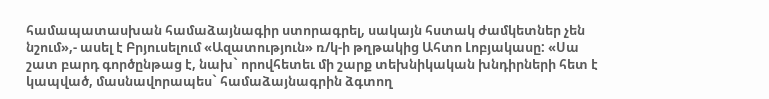համապատասխան համաձայնագիր ստորագրել, սակայն հստակ ժամկետներ չեն նշում»,- ասել է Բրյուսելում «Ազատություն» ռ/կ-ի թղթակից Ահտո Լոբյակասը: «Սա շատ բարդ գործընթաց է, նախ` որովհետեւ մի շարք տեխնիկական խնդիրների հետ է կապված, մասնավորապես` համաձայնագրին ձգտող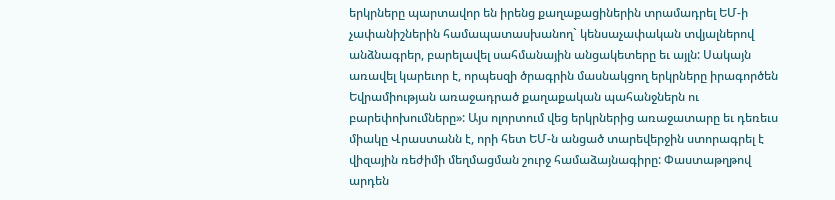երկրները պարտավոր են իրենց քաղաքացիներին տրամադրել ԵՄ-ի չափանիշներին համապատասխանող` կենսաչափական տվյալներով անձնագրեր, բարելավել սահմանային անցակետերը եւ այլն: Սակայն առավել կարեւոր է, որպեսզի ծրագրին մասնակցող երկրները իրագործեն Եվրամիության առաջադրած քաղաքական պահանջներն ու բարեփոխումները»: Այս ոլորտում վեց երկրներից առաջատարը եւ դեռեւս միակը Վրաստանն է, որի հետ ԵՄ-ն անցած տարեվերջին ստորագրել է վիզային ռեժիմի մեղմացման շուրջ համաձայնագիրը: Փաստաթղթով արդեն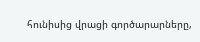հունիսից վրացի գործարարները,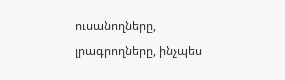ուսանողները, լրագրողները, ինչպես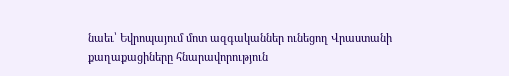նաեւ՝ Եվրոպայում մոտ ազգականներ ունեցող Վրաստանի քաղաքացիները հնարավորություն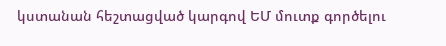կստանան հեշտացված կարգով ԵՄ մուտք գործելու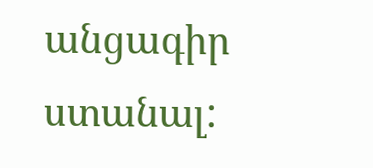անցագիր ստանալ: